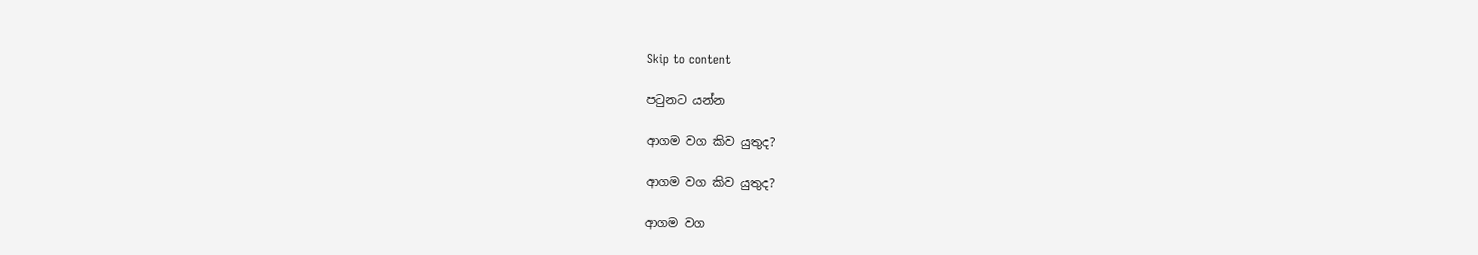Skip to content

පටුනට යන්න

ආගම වග කිව යුතුද?

ආගම වග කිව යුතුද?

ආගම වග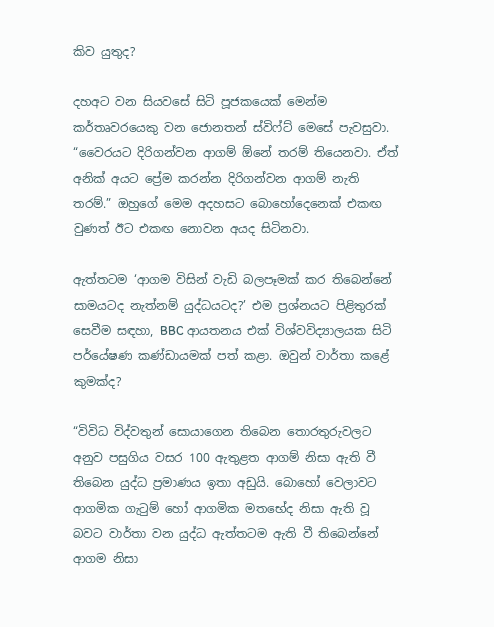කිව යුතුද?

දහඅට වන සියවසේ සිටි පූජකයෙක් මෙන්ම කර්තෘවරයෙකු වන ජොනතන් ස්විෆ්ට් මෙසේ පැවසුවා. “වෛරයට දිරිගන්වන ආගම් ඕනේ තරම් තියෙනවා. ඒත් අනික් අයට ප්‍රේම කරන්න දිරිගන්වන ආගම් නැති තරම්.” ඔහුගේ මෙම අදහසට බොහෝදෙනෙක් එකඟ වුණත් ඊට එකඟ නොවන අයද සිටිනවා.

ඇත්තටම ‘ආගම විසින් වැඩි බලපෑමක් කර තිබෙන්නේ සාමයටද නැත්නම් යුද්ධයටද?’ එම ප්‍රශ්නයට පිළිතුරක් සෙවීම සඳහා, BBC ආයතනය එක් විශ්වවිද්‍යාලයක සිටි පර්යේෂණ කණ්ඩායමක් පත් කළා. ඔවුන් වාර්තා කළේ කුමක්ද?

“විවිධ විද්වතුන් සොයාගෙන තිබෙන තොරතුරුවලට අනුව පසුගිය වසර 100 ඇතුළත ආගම් නිසා ඇති වී තිබෙන යුද්ධ ප්‍රමාණය ඉතා අඩුයි. බොහෝ වෙලාවට ආගමික ගැටුම් හෝ ආගමික මතභේද නිසා ඇති වූ බවට වාර්තා වන යුද්ධ ඇත්තටම ඇති වී තිබෙන්නේ ආගම නිසා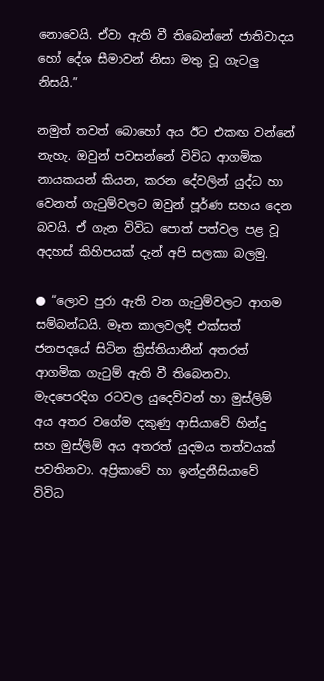නොවෙයි. ඒවා ඇති වී තිබෙන්නේ ජාතිවාදය හෝ දේශ සීමාවන් නිසා මතු වූ ගැටලු නිසයි.”

නමුත් තවත් බොහෝ අය ඊට එකඟ වන්නේ නැහැ. ඔවුන් පවසන්නේ විවිධ ආගමික නායකයන් කියන, කරන දේවලින් යුද්ධ හා වෙනත් ගැටුම්වලට ඔවුන් පූර්ණ සහය දෙන බවයි. ඒ ගැන විවිධ පොත් පත්වල පළ වූ අදහස් කිහිපයක් දැන් අපි සලකා බලමු.

● “ලොව පුරා ඇති වන ගැටුම්වලට ආගම සම්බන්ධයි. මෑත කාලවලදී එක්සත් ජනපදයේ සිටින ක්‍රිස්තියානීන් අතරත් ආගමික ගැටුම් ඇති වී තිබෙනවා. මැදපෙරදිග රටවල යුදෙව්වන් හා මුස්ලිම් අය අතර වගේම දකුණු ආසියාවේ හින්දු සහ මුස්ලිම් අය අතරත් යුදමය තත්වයක් පවතිනවා. අප්‍රිකාවේ හා ඉන්දුනීසියාවේ විවිධ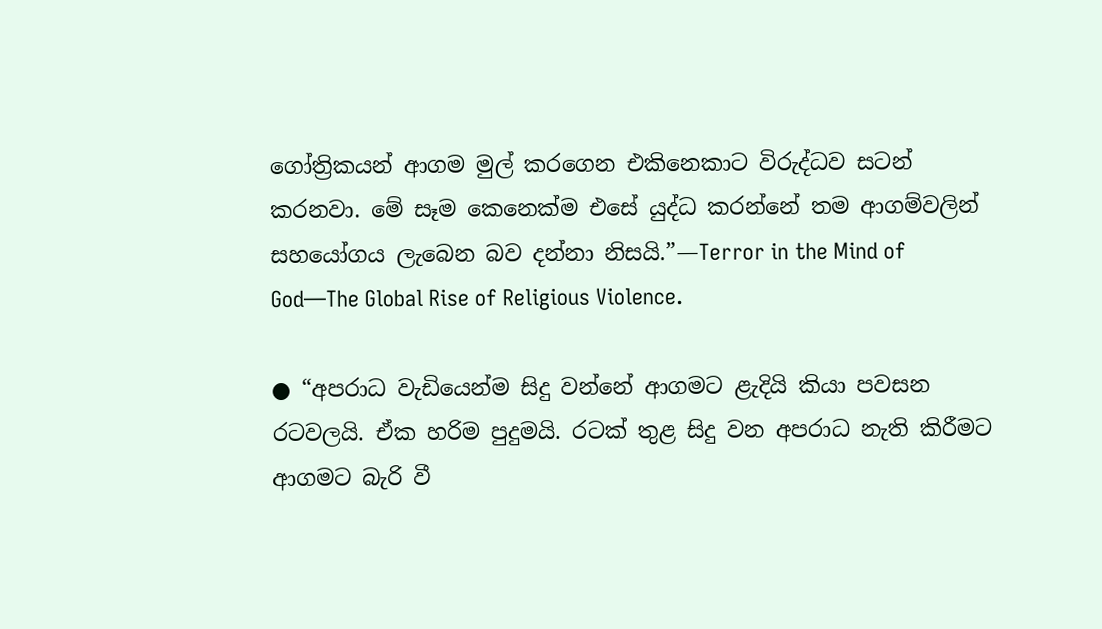ගෝත්‍රිකයන් ආගම මුල් කරගෙන එකිනෙකාට විරුද්ධව සටන් කරනවා. මේ සෑම කෙනෙක්ම එසේ යුද්ධ කරන්නේ තම ආගම්වලින් සහයෝගය ලැබෙන බව දන්නා නිසයි.”—Terror in the Mind of God—The Global Rise of Religious Violence.

● “අපරාධ වැඩියෙන්ම සිදු වන්නේ ආගමට ළැදියි කියා පවසන රටවලයි. ඒක හරිම පුදුමයි. රටක් තුළ සිදු වන අපරාධ නැති කිරීමට ආගමට බැරි වී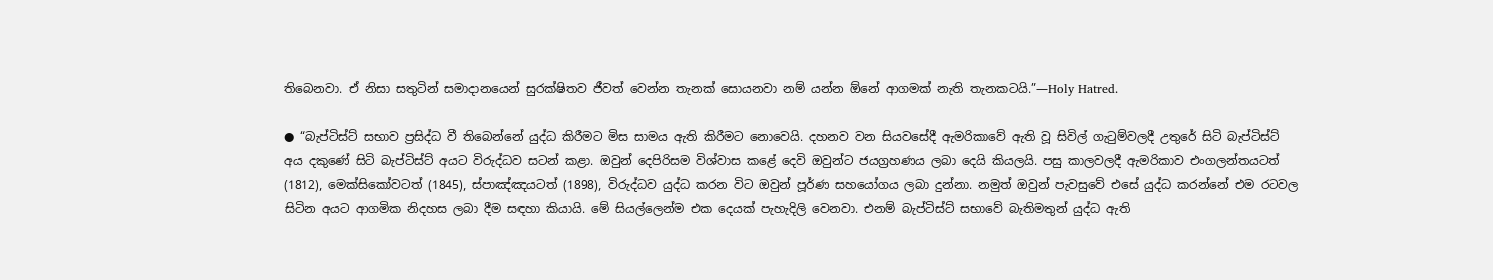තිබෙනවා. ඒ නිසා සතුටින් සමාදානයෙන් සුරක්ෂිතව ජීවත් වෙන්න තැනක් සොයනවා නම් යන්න ඕනේ ආගමක් නැති තැනකටයි.”—Holy Hatred.

● “බැප්ටිස්ට් සභාව ප්‍රසිද්ධ වී තිබෙන්නේ යුද්ධ කිරීමට මිස සාමය ඇති කිරීමට නොවෙයි. දහනව වන සියවසේදී ඇමරිකාවේ ඇති වූ සිවිල් ගැටුම්වලදී උතුරේ සිටි බැප්ටිස්ට් අය දකුණේ සිටි බැප්ටිස්ට් අයට විරුද්ධව සටන් කළා. ඔවුන් දෙපිරිසම විශ්වාස කළේ දෙවි ඔවුන්ට ජයග්‍රහණය ලබා දෙයි කියලයි. පසු කාලවලදී ඇමරිකාව එංගලන්තයටත් (1812), මෙක්සිකෝවටත් (1845), ස්පාඤ්ඤයටත් (1898), විරුද්ධව යුද්ධ කරන විට ඔවුන් පූර්ණ සහයෝගය ලබා දුන්නා. නමුත් ඔවුන් පැවසුවේ එසේ යුද්ධ කරන්නේ එම රටවල සිටින අයට ආගමික නිදහස ලබා දීම සඳහා කියායි. මේ සියල්ලෙන්ම එක දෙයක් පැහැදිලි වෙනවා. එනම් බැප්ටිස්ට් සභාවේ බැතිමතුන් යුද්ධ ඇති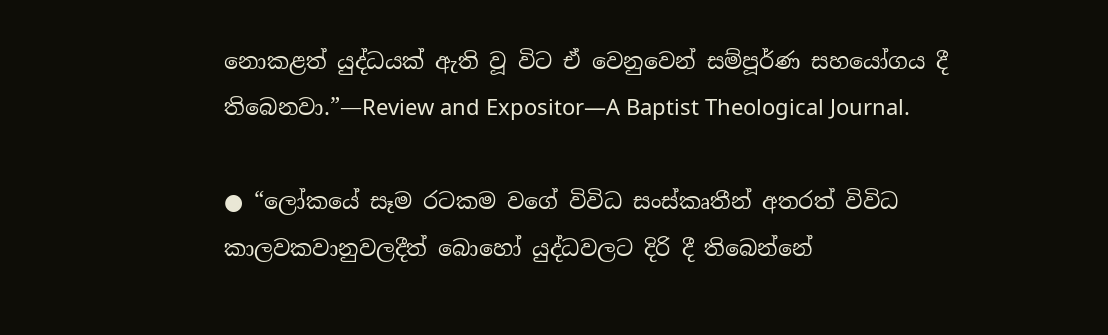නොකළත් යුද්ධයක් ඇති වූ විට ඒ වෙනුවෙන් සම්පූර්ණ සහයෝගය දී තිබෙනවා.”—Review and Expositor—A Baptist Theological Journal.

● “ලෝකයේ සෑම රටකම වගේ විවිධ සංස්කෘතීන් අතරත් විවිධ කාලවකවානුවලදීත් බොහෝ යුද්ධවලට දිරි දී තිබෙන්නේ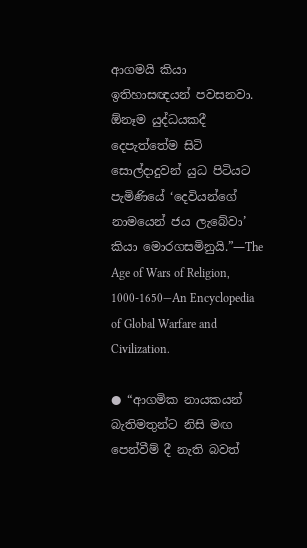ආගමයි කියා ඉතිහාසඥයන් පවසනවා. ඕනෑම යුද්ධයකදී දෙපැත්තේම සිටි සොල්දාදුවන් යුධ පිටියට පැමිණියේ ‘දෙවියන්ගේ නාමයෙන් ජය ලැබේවා’ කියා මොරගසමිනුයි.”—The Age of Wars of Religion, 1000-1650—An Encyclopedia of Global Warfare and Civilization.

● “ආගමික නායකයන් බැතිමතුන්ට නිසි මඟ පෙන්වීම් දී නැති බවත්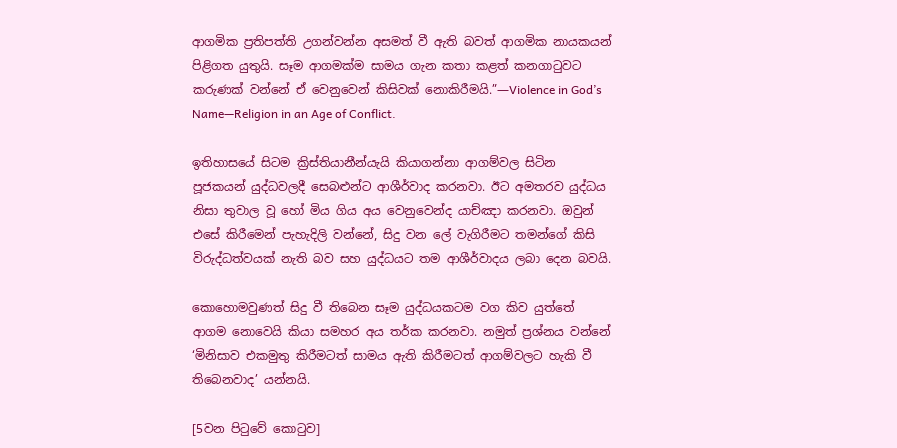ආගමික ප්‍රතිපත්ති උගන්වන්න අසමත් වී ඇති බවත් ආගමික නායකයන් පිළිගත යුතුයි. සෑම ආගමක්ම සාමය ගැන කතා කළත් කනගාටුවට කරුණක් වන්නේ ඒ වෙනුවෙන් කිසිවක් නොකිරීමයි.”—Violence in God’s Name—Religion in an Age of Conflict.

ඉතිහාසයේ සිටම ක්‍රිස්තියානීන්යැයි කියාගන්නා ආගම්වල සිටින පූජකයන් යුද්ධවලදී සෙබළුන්ට ආශීර්වාද කරනවා. ඊට අමතරව යුද්ධය නිසා තුවාල වූ හෝ මිය ගිය අය වෙනුවෙන්ද යාච්ඤා කරනවා. ඔවුන් එසේ කිරීමෙන් පැහැදිලි වන්නේ, සිදු වන ලේ වැගිරීමට තමන්ගේ කිසි විරුද්ධත්වයක් නැති බව සහ යුද්ධයට තම ආශීර්වාදය ලබා දෙන බවයි.

කොහොමවුණත් සිදු වී තිබෙන සෑම යුද්ධයකටම වග කිව යුත්තේ ආගම නොවෙයි කියා සමහර අය තර්ක කරනවා. නමුත් ප්‍රශ්නය වන්නේ ‘මිනිසාව එකමුතු කිරීමටත් සාමය ඇති කිරීමටත් ආගම්වලට හැකි වී තිබෙනවාද’ යන්නයි.

[5වන පිටුවේ කොටුව]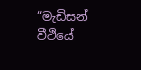“මැඩිසන් වීථියේ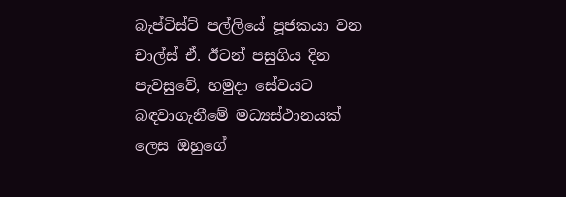බැප්ටිස්ට් පල්ලියේ පූජකයා වන චාල්ස් ඒ. ඊටන් පසුගිය දින පැවසුවේ, හමුදා සේවයට බඳවාගැනීමේ මධ්‍යස්ථානයක් ලෙස ඔහුගේ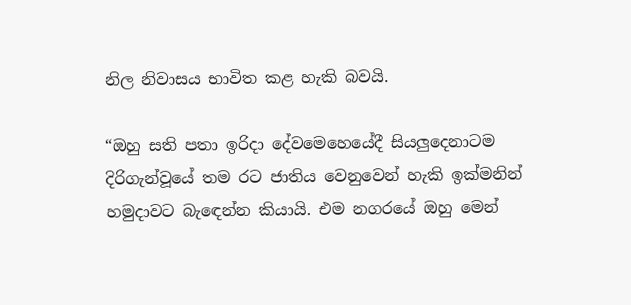නිල නිවාසය භාවිත කළ හැකි බවයි.

“ඔහු සති පතා ඉරිදා දේවමෙහෙයේදී සියලුදෙනාටම දිරිගැන්වූයේ තම රට ජාතිය වෙනුවෙන් හැකි ඉක්මනින් හමුදාවට බැඳෙන්න කියායි. එම නගරයේ ඔහු මෙන්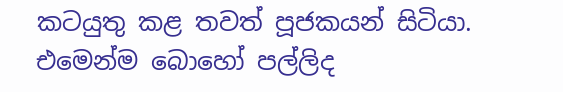කටයුතු කළ තවත් පූජකයන් සිටියා. එමෙන්ම බොහෝ පල්ලිද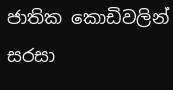ජාතික කොඩිවලින් සරසා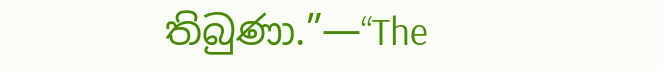තිබුණා.”—“The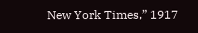New York Times,” 1917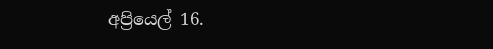අප්‍රියෙල් 16.